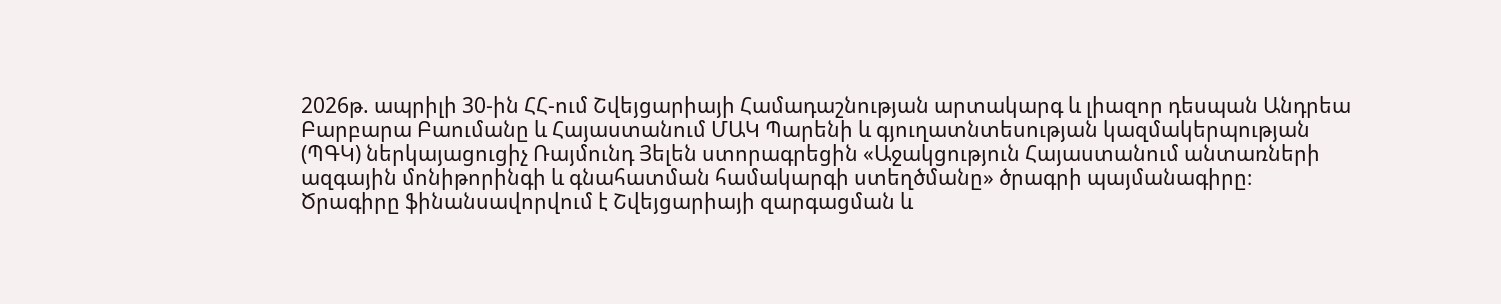2026թ. ապրիլի 30-ին ՀՀ-ում Շվեյցարիայի Համադաշնության արտակարգ և լիազոր դեսպան Անդրեա Բարբարա Բաումանը և Հայաստանում ՄԱԿ Պարենի և գյուղատնտեսության կազմակերպության (ՊԳԿ) ներկայացուցիչ Ռայմունդ Յելեն ստորագրեցին «Աջակցություն Հայաստանում անտառների ազգային մոնիթորինգի և գնահատման համակարգի ստեղծմանը» ծրագրի պայմանագիրը։
Ծրագիրը ֆինանսավորվում է Շվեյցարիայի զարգացման և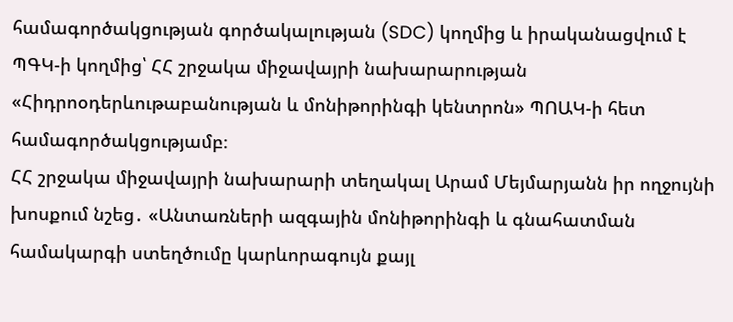համագործակցության գործակալության (SDC) կողմից և իրականացվում է ՊԳԿ-ի կողմից՝ ՀՀ շրջակա միջավայրի նախարարության «Հիդրոօդերևութաբանության և մոնիթորինգի կենտրոն» ՊՈԱԿ-ի հետ համագործակցությամբ։
ՀՀ շրջակա միջավայրի նախարարի տեղակալ Արամ Մեյմարյանն իր ողջույնի խոսքում նշեց․ «Անտառների ազգային մոնիթորինգի և գնահատման համակարգի ստեղծումը կարևորագույն քայլ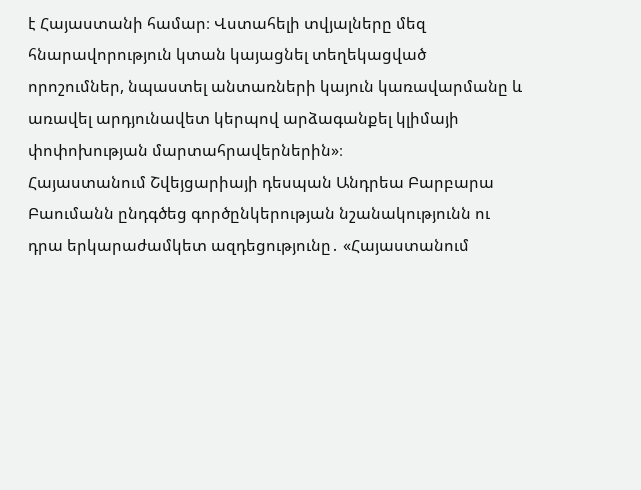է Հայաստանի համար։ Վստահելի տվյալները մեզ հնարավորություն կտան կայացնել տեղեկացված որոշումներ, նպաստել անտառների կայուն կառավարմանը և առավել արդյունավետ կերպով արձագանքել կլիմայի փոփոխության մարտահրավերներին»։
Հայաստանում Շվեյցարիայի դեսպան Անդրեա Բարբարա Բաումանն ընդգծեց գործընկերության նշանակությունն ու դրա երկարաժամկետ ազդեցությունը․ «Հայաստանում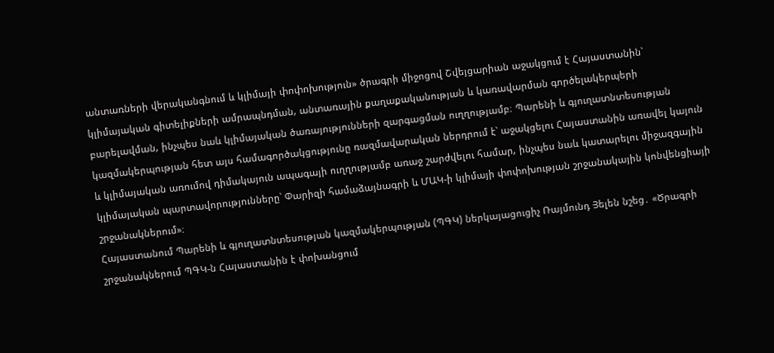անտառների վերականգնում և կլիմայի փոփոխություն» ծրագրի միջոցով Շվեյցարիան աջակցում է Հայաստանին՝ կլիմայական գիտելիքների ամրապնդման, անտառային քաղաքականության և կառավարման գործելակերպերի բարելավման, ինչպես նաև կլիմայական ծառայությունների զարգացման ուղղությամբ։ Պարենի և գյուղատնտեսության կազմակերպության հետ այս համագործակցությունը ռազմավարական ներդրում է՝ աջակցելու Հայաստանին առավել կայուն և կլիմայական առումով դիմակայուն ապագայի ուղղությամբ առաջ շարժվելու համար, ինչպես նաև կատարելու միջազգային կլիմայական պարտավորությունները՝ Փարիզի համաձայնագրի և ՄԱԿ-ի կլիմայի փոփոխության շրջանակային կոնվենցիայի շրջանակներում»։
Հայաստանում Պարենի և գյուղատնտեսության կազմակերպության (ՊԳԿ) ներկայացուցիչ Ռայմունդ Յելեն նշեց․ «Ծրագրի շրջանակներում ՊԳԿ-ն Հայաստանին է փոխանցում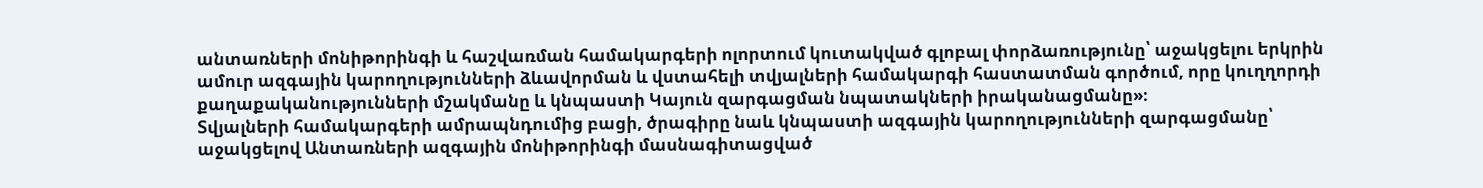անտառների մոնիթորինգի և հաշվառման համակարգերի ոլորտում կուտակված գլոբալ փորձառությունը՝ աջակցելու երկրին ամուր ազգային կարողությունների ձևավորման և վստահելի տվյալների համակարգի հաստատման գործում, որը կուղղորդի քաղաքականությունների մշակմանը և կնպաստի Կայուն զարգացման նպատակների իրականացմանը»։
Տվյալների համակարգերի ամրապնդումից բացի, ծրագիրը նաև կնպաստի ազգային կարողությունների զարգացմանը՝ աջակցելով Անտառների ազգային մոնիթորինգի մասնագիտացված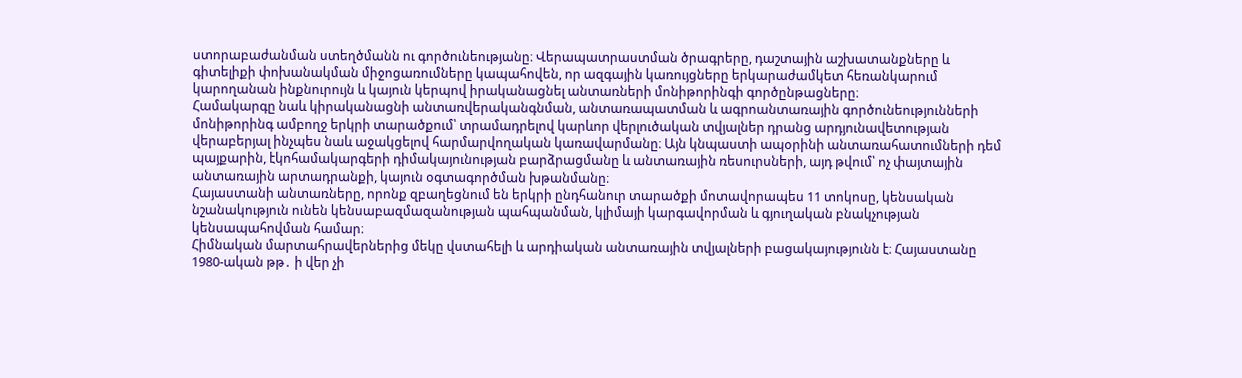ստորաբաժանման ստեղծմանն ու գործունեությանը։ Վերապատրաստման ծրագրերը, դաշտային աշխատանքները և գիտելիքի փոխանակման միջոցառումները կապահովեն, որ ազգային կառույցները երկարաժամկետ հեռանկարում կարողանան ինքնուրույն և կայուն կերպով իրականացնել անտառների մոնիթորինգի գործընթացները։
Համակարգը նաև կիրականացնի անտառվերականգնման, անտառապատման և ագրոանտառային գործունեությունների մոնիթորինգ ամբողջ երկրի տարածքում՝ տրամադրելով կարևոր վերլուծական տվյալներ դրանց արդյունավետության վերաբերյալ ինչպես նաև աջակցելով հարմարվողական կառավարմանը։ Այն կնպաստի ապօրինի անտառահատումների դեմ պայքարին, էկոհամակարգերի դիմակայունության բարձրացմանը և անտառային ռեսուրսների, այդ թվում՝ ոչ փայտային անտառային արտադրանքի, կայուն օգտագործման խթանմանը։
Հայաստանի անտառները, որոնք զբաղեցնում են երկրի ընդհանուր տարածքի մոտավորապես 11 տոկոսը, կենսական նշանակություն ունեն կենսաբազմազանության պահպանման, կլիմայի կարգավորման և գյուղական բնակչության կենսապահովման համար։
Հիմնական մարտահրավերներից մեկը վստահելի և արդիական անտառային տվյալների բացակայությունն է։ Հայաստանը 1980-ական թթ․ ի վեր չի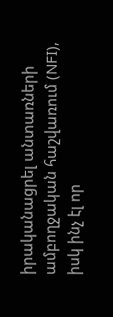իրականացրել անտառների ամբողջական հաշվառում (NFI), իսկ ինչ էլ որ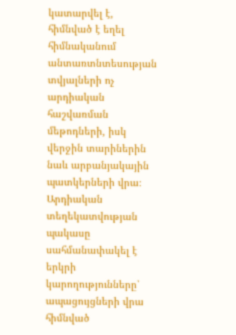կատարվել է, հիմնված է եղել հիմնականում անտառտնտեսության տվյալների ոչ արդիական հաշվառման մեթոդների, իսկ վերջին տարիներին նաև արբանյակային պատկերների վրա։
Արդիական տեղեկատվության պակասը սահմանափակել է երկրի կարողությունները՝ ապացույցների վրա հիմնված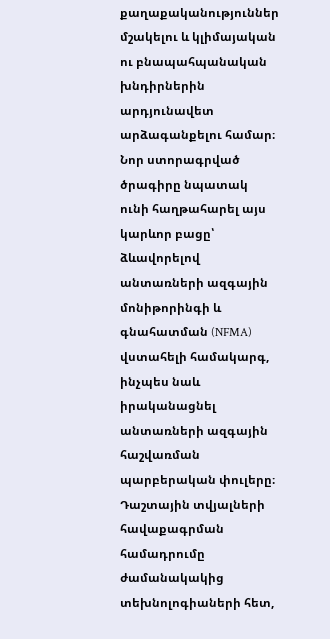քաղաքականություններ մշակելու և կլիմայական ու բնապահպանական խնդիրներին արդյունավետ արձագանքելու համար։
Նոր ստորագրված ծրագիրը նպատակ ունի հաղթահարել այս կարևոր բացը՝ ձևավորելով անտառների ազգային մոնիթորինգի և գնահատման (NFMA) վստահելի համակարգ, ինչպես նաև իրականացնել անտառների ազգային հաշվառման պարբերական փուլերը։ Դաշտային տվյալների հավաքագրման համադրումը ժամանակակից տեխնոլոգիաների հետ,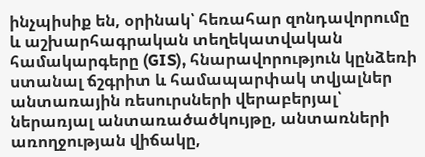ինչպիսիք են, օրինակ՝ հեռահար զոնդավորումը և աշխարհագրական տեղեկատվական համակարգերը (GIS), հնարավորություն կընձեռի ստանալ ճշգրիտ և համապարփակ տվյալներ անտառային ռեսուրսների վերաբերյալ՝ ներառյալ անտառածածկույթը, անտառների առողջության վիճակը,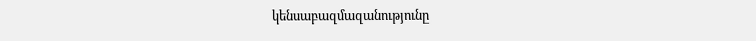կենսաբազմազանությունը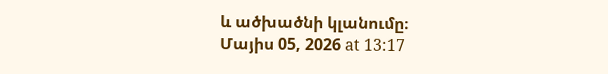և ածխածնի կլանումը։
Մայիս 05, 2026 at 13:17